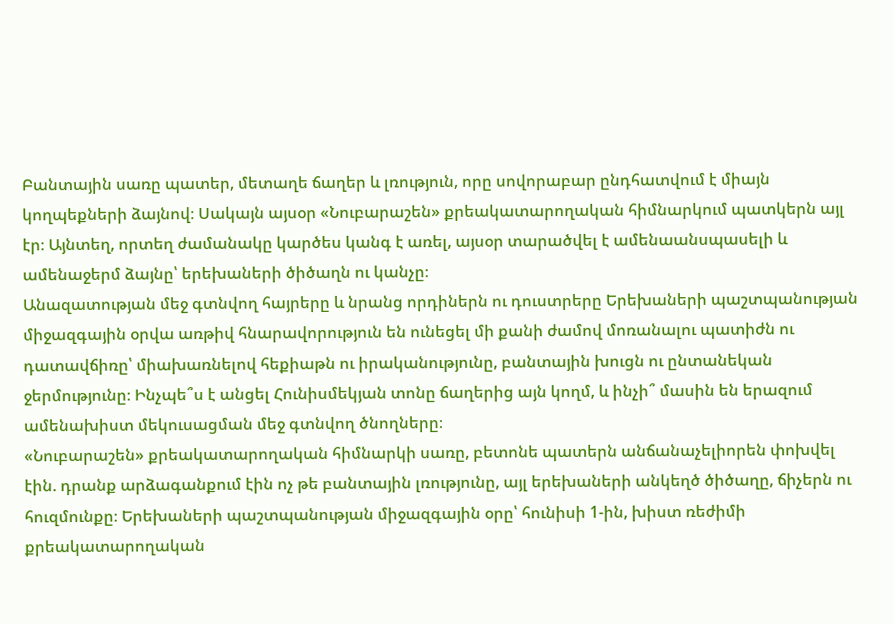Բանտային սառը պատեր, մետաղե ճաղեր և լռություն, որը սովորաբար ընդհատվում է միայն կողպեքների ձայնով։ Սակայն այսօր «Նուբարաշեն» քրեակատարողական հիմնարկում պատկերն այլ էր։ Այնտեղ, որտեղ ժամանակը կարծես կանգ է առել, այսօր տարածվել է ամենաանսպասելի և ամենաջերմ ձայնը՝ երեխաների ծիծաղն ու կանչը։
Անազատության մեջ գտնվող հայրերը և նրանց որդիներն ու դուստրերը Երեխաների պաշտպանության միջազգային օրվա առթիվ հնարավորություն են ունեցել մի քանի ժամով մոռանալու պատիժն ու դատավճիռը՝ միախառնելով հեքիաթն ու իրականությունը, բանտային խուցն ու ընտանեկան ջերմությունը։ Ինչպե՞ս է անցել Հունիսմեկյան տոնը ճաղերից այն կողմ, և ինչի՞ մասին են երազում ամենախիստ մեկուսացման մեջ գտնվող ծնողները։
«Նուբարաշեն» քրեակատարողական հիմնարկի սառը, բետոնե պատերն անճանաչելիորեն փոխվել էին. դրանք արձագանքում էին ոչ թե բանտային լռությունը, այլ երեխաների անկեղծ ծիծաղը, ճիչերն ու հուզմունքը։ Երեխաների պաշտպանության միջազգային օրը՝ հունիսի 1-ին, խիստ ռեժիմի քրեակատարողական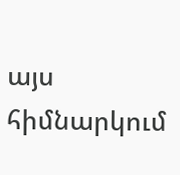այս հիմնարկում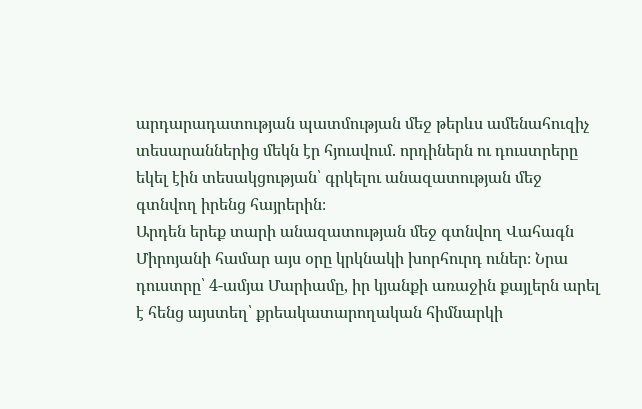արդարադատության պատմության մեջ թերևս ամենահուզիչ տեսարաններից մեկն էր հյուսվում. որդիներն ու դուստրերը եկել էին տեսակցության՝ գրկելու անազատության մեջ գտնվող իրենց հայրերին։
Արդեն երեք տարի անազատության մեջ գտնվող Վահագն Միրոյանի համար այս օրը կրկնակի խորհուրդ ուներ։ Նրա դուստրը՝ 4-ամյա Մարիամը, իր կյանքի առաջին քայլերն արել է հենց այստեղ՝ քրեակատարողական հիմնարկի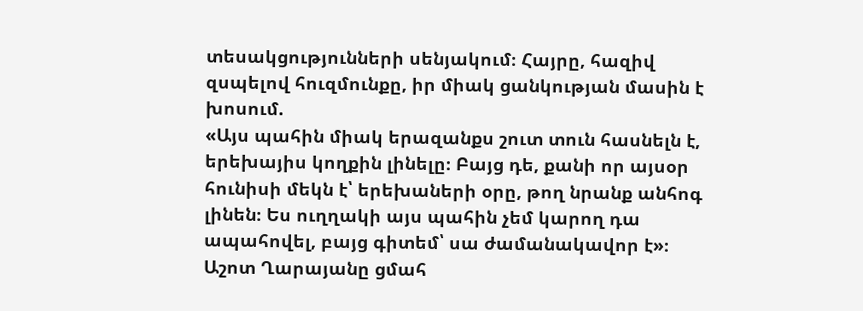տեսակցությունների սենյակում։ Հայրը, հազիվ զսպելով հուզմունքը, իր միակ ցանկության մասին է խոսում.
«Այս պահին միակ երազանքս շուտ տուն հասնելն է, երեխայիս կողքին լինելը։ Բայց դե, քանի որ այսօր հունիսի մեկն է՝ երեխաների օրը, թող նրանք անհոգ լինեն։ Ես ուղղակի այս պահին չեմ կարող դա ապահովել, բայց գիտեմ՝ սա ժամանակավոր է»։
Աշոտ Ղարայանը ցմահ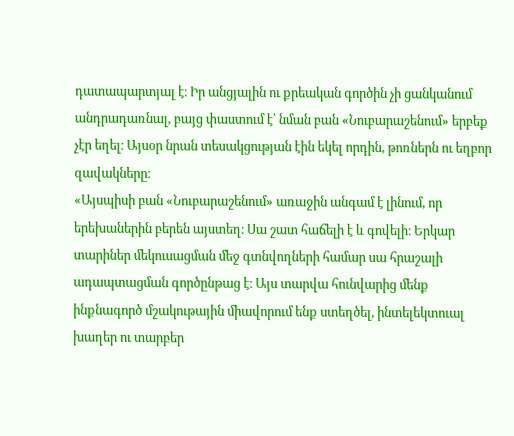դատապարտյալ է։ Իր անցյալին ու քրեական գործին չի ցանկանում անդրադառնալ, բայց փաստում է՝ նման բան «Նուբարաշենում» երբեք չէր եղել։ Այսօր նրան տեսակցության էին եկել որդին, թոռներն ու եղբոր զավակները։
«Այսպիսի բան «Նուբարաշենում» առաջին անգամ է լինում, որ երեխաներին բերեն այստեղ։ Սա շատ հաճելի է և գովելի։ Երկար տարիներ մեկուսացման մեջ գտնվողների համար սա հրաշալի ադապտացման գործընթաց է։ Այս տարվա հունվարից մենք ինքնագործ մշակութային միավորում ենք ստեղծել, ինտելեկտուալ խաղեր ու տարբեր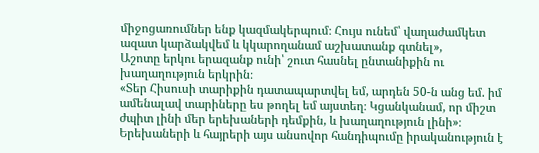միջոցառումներ ենք կազմակերպում։ Հույս ունեմ՝ վաղաժամկետ ազատ կարձակվեմ և կկարողանամ աշխատանք գտնել»,
Աշոտը երկու երազանք ունի՝ շուտ հասնել ընտանիքին ու խաղաղություն երկրին։
«Տեր Հիսուսի տարիքին դատապարտվել եմ, արդեն 50-ն անց եմ. իմ ամենալավ տարիները ես թողել եմ այստեղ։ Կցանկանամ, որ միշտ ժպիտ լինի մեր երեխաների դեմքին, և խաղաղություն լինի»։
Երեխաների և հայրերի այս անսովոր հանդիպումը իրականություն է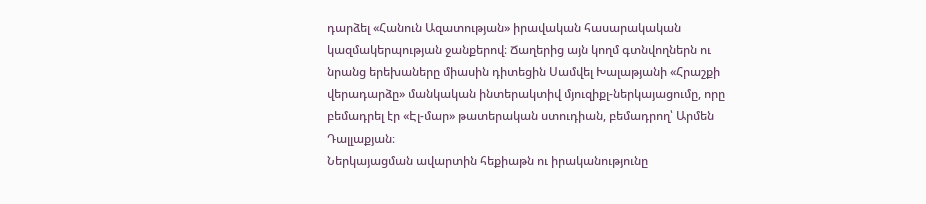դարձել «Հանուն Ազատության» իրավական հասարակական կազմակերպության ջանքերով։ Ճաղերից այն կողմ գտնվողներն ու նրանց երեխաները միասին դիտեցին Սամվել Խալաթյանի «Հրաշքի վերադարձը» մանկական ինտերակտիվ մյուզիքլ-ներկայացումը, որը բեմադրել էր «Էլ-մար» թատերական ստուդիան, բեմադրող՝ Արմեն Դալլաքյան։
Ներկայացման ավարտին հեքիաթն ու իրականությունը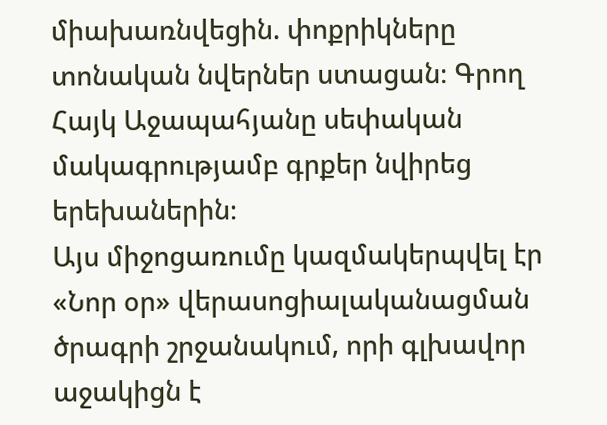միախառնվեցին. փոքրիկները տոնական նվերներ ստացան։ Գրող Հայկ Աջապահյանը սեփական մակագրությամբ գրքեր նվիրեց երեխաներին։
Այս միջոցառումը կազմակերպվել էր «Նոր օր» վերասոցիալականացման ծրագրի շրջանակում, որի գլխավոր աջակիցն է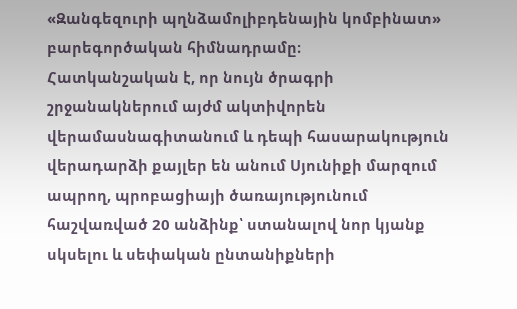«Զանգեզուրի պղնձամոլիբդենային կոմբինատ» բարեգործական հիմնադրամը։
Հատկանշական է, որ նույն ծրագրի շրջանակներում այժմ ակտիվորեն վերամասնագիտանում և դեպի հասարակություն վերադարձի քայլեր են անում Սյունիքի մարզում ապրող, պրոբացիայի ծառայությունում հաշվառված 20 անձինք՝ ստանալով նոր կյանք սկսելու և սեփական ընտանիքների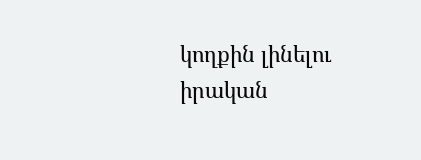կողքին լինելու իրական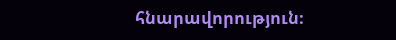հնարավորություն։